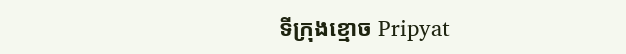ទីក្រុងខ្មោច Pripyat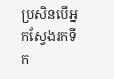ប្រសិនបើអ្នកស្វែងរកទីក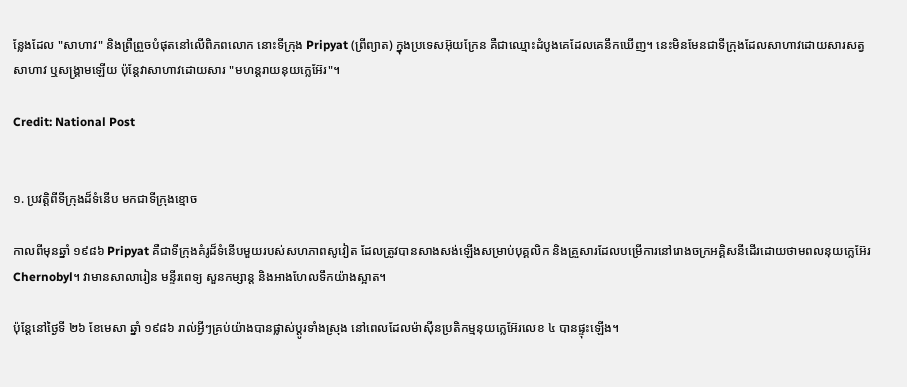ន្លែងដែល "សាហាវ" និងព្រឺព្រួចបំផុតនៅលើពិភពលោក នោះទីក្រុង Pripyat (ព្រីព្យាត) ក្នុងប្រទេសអ៊ុយក្រែន គឺជាឈ្មោះដំបូងគេដែលគេនឹកឃើញ។ នេះមិនមែនជាទីក្រុងដែលសាហាវដោយសារសត្វសាហាវ ឬសង្គ្រាមឡើយ ប៉ុន្តែវាសាហាវដោយសារ "មហន្តរាយនុយក្លេអ៊ែរ"។

Credit: National Post


១. ប្រវត្តិពីទីក្រុងដ៏ទំនើប មកជាទីក្រុងខ្មោច

កាលពីមុនឆ្នាំ ១៩៨៦ Pripyat គឺជាទីក្រុងគំរូដ៏ទំនើបមួយរបស់សហភាពសូវៀត ដែលត្រូវបានសាងសង់ឡើងសម្រាប់បុគ្គលិក និងគ្រួសារដែលបម្រើការនៅរោងចក្រអគ្គិសនីដើរដោយថាមពលនុយក្លេអ៊ែរ Chernobyl។ វាមានសាលារៀន មន្ទីរពេទ្យ សួនកម្សាន្ត និងអាងហែលទឹកយ៉ាងស្អាត។

ប៉ុន្តែនៅថ្ងៃទី ២៦ ខែមេសា ឆ្នាំ ១៩៨៦ រាល់អ្វីៗគ្រប់យ៉ាងបានផ្លាស់ប្តូរទាំងស្រុង នៅពេលដែលម៉ាស៊ីនប្រតិកម្មនុយក្លេអ៊ែរលេខ ៤ បានផ្ទុះឡើង។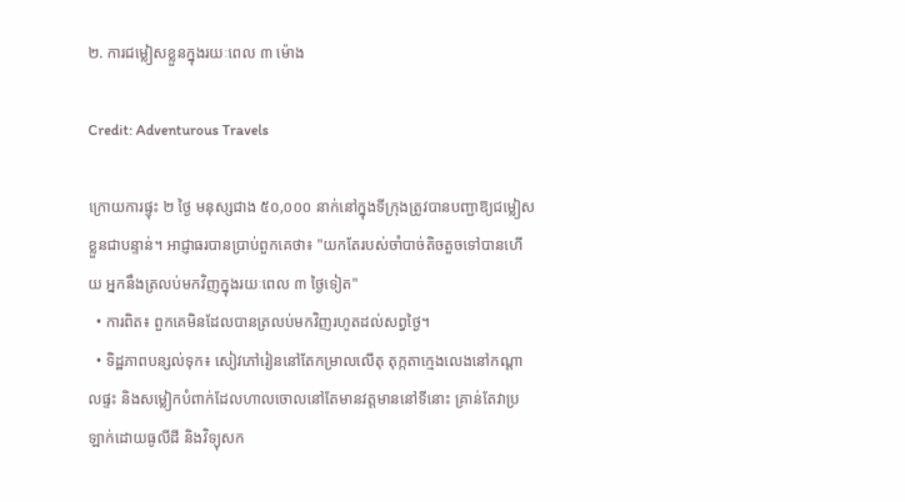២. ការជម្លៀសខ្លួនក្នុងរយៈពេល ៣ ម៉ោង

Credit: Adventurous Travels

ក្រោយការផ្ទុះ ២ ថ្ងៃ មនុស្សជាង ៥០,០០០ នាក់នៅក្នុងទីក្រុងត្រូវបានបញ្ជាឱ្យជម្លៀសខ្លួនជាបន្ទាន់។ អាជ្ញាធរបានប្រាប់ពួកគេថា៖ "យកតែរបស់ចាំបាច់តិចតួចទៅបានហើយ អ្នកនឹងត្រលប់មកវិញក្នុងរយៈពេល ៣ ថ្ងៃទៀត"
  • ការពិត៖ ពួកគេមិនដែលបានត្រលប់មកវិញរហូតដល់សព្វថ្ងៃ។
  • ទិដ្ឋភាពបន្សល់ទុក៖ សៀវភៅរៀននៅតែកម្រាលលើតុ តុក្កតាក្មេងលេងនៅកណ្តាលផ្ទះ និងសម្លៀកបំពាក់ដែលហាលចោលនៅតែមានវត្តមាននៅទីនោះ គ្រាន់តែវាប្រឡាក់ដោយធូលីដី និងវិទ្យុសក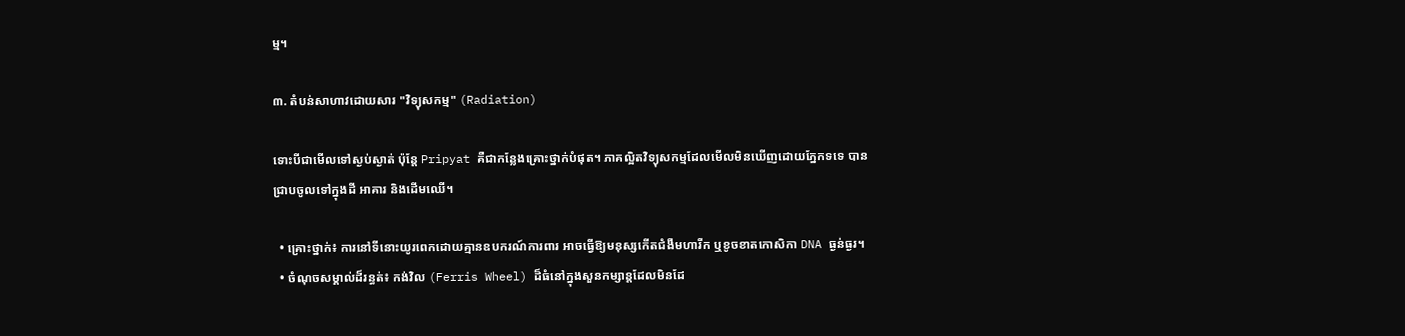ម្ម។

៣. តំបន់សាហាវដោយសារ "វិទ្យុសកម្ម" (Radiation)

ទោះបីជាមើលទៅស្ងប់ស្ងាត់ ប៉ុន្តែ Pripyat គឺជាកន្លែងគ្រោះថ្នាក់បំផុត។ ភាគល្អិតវិទ្យុសកម្មដែលមើលមិនឃើញដោយភ្នែកទទេ បានជ្រាបចូលទៅក្នុងដី អាគារ និងដើមឈើ។

  • គ្រោះថ្នាក់៖ ការនៅទីនោះយូរពេកដោយគ្មានឧបករណ៍ការពារ អាចធ្វើឱ្យមនុស្សកើតជំងឺមហារីក ឬខូចខាតកោសិកា DNA ធ្ងន់ធ្ងរ។
  • ចំណុចសម្គាល់ដ៏រន្ធត់៖ កង់វិល (Ferris Wheel) ដ៏ធំនៅក្នុងសួនកម្សាន្តដែលមិនដែ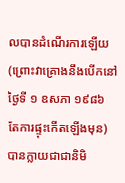លបានដំណើរការឡើយ (ព្រោះវាគ្រោងនឹងបើកនៅថ្ងៃទី ១ ឧសភា ១៩៨៦ តែការផ្ទុះកើតឡើងមុន) បានក្លាយជាជានិមិ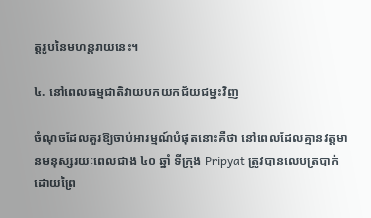ត្តរូបនៃមហន្តរាយនេះ។

៤. នៅពេលធម្មជាតិវាយបកយកជ័យជម្នះវិញ

ចំណុចដែលគួរឱ្យចាប់អារម្មណ៍បំផុតនោះគឺថា នៅពេលដែលគ្មានវត្តមានមនុស្សរយៈពេលជាង ៤០ ឆ្នាំ ទីក្រុង Pripyat ត្រូវបានលេបត្របាក់ដោយព្រៃ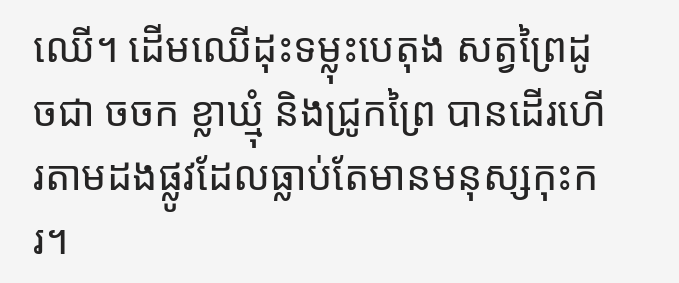ឈើ។ ដើមឈើដុះទម្លុះបេតុង សត្វព្រៃដូចជា ចចក ខ្លាឃ្មុំ និងជ្រូកព្រៃ បានដើរហើរតាមដងផ្លូវដែលធ្លាប់តែមានមនុស្សកុះករ។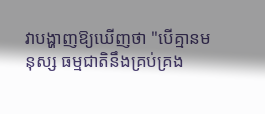វាបង្ហាញឱ្យឃើញថា "បើគ្មានមនុស្ស ធម្មជាតិនឹងគ្រប់គ្រង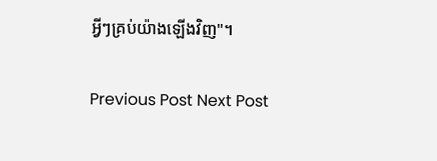អ្វីៗគ្រប់យ៉ាងឡើងវិញ"។

Previous Post Next Post